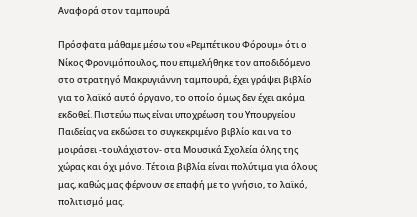Αναφορά στον ταμπουρά

Πρόσφατα μάθαμε μέσω του «Ρεμπέτικου Φόρουμ» ότι ο Νίκος Φρονιμόπουλος, που επιμελήθηκε τον αποδιδόμενο στο στρατηγό Μακρυγιάννη ταμπουρά, έχει γράψει βιβλίο για το λαϊκό αυτό όργανο, το οποίο όμως δεν έχει ακόμα εκδοθεί. Πιστεύω πως είναι υποχρέωση του Υπουργείου Παιδείας να εκδώσει το συγκεκριμένο βιβλίο και να το μοιράσει -τουλάχιστον- στα Μουσικά Σχολεία όλης της χώρας και όχι μόνο. Τέτοια βιβλία είναι πολύτιμα για όλους μας, καθώς μας φέρνουν σε επαφή με το γνήσιο, το λαϊκό, πολιτισμό μας.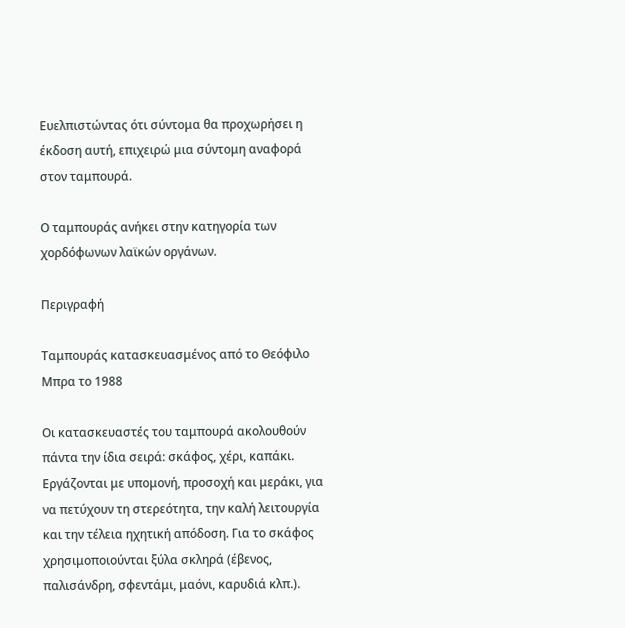Ευελπιστώντας ότι σύντομα θα προχωρήσει η έκδοση αυτή, επιχειρώ μια σύντομη αναφορά στον ταμπουρά.

Ο ταμπουράς ανήκει στην κατηγορία των χορδόφωνων λαϊκών οργάνων.

Περιγραφή

Ταμπουράς κατασκευασμένος από το Θεόφιλο Μπρα το 1988

Οι κατασκευαστές του ταμπουρά ακολουθούν πάντα την ίδια σειρά: σκάφος, χέρι, καπάκι. Εργάζονται με υπομονή, προσοχή και μεράκι, για να πετύχουν τη στερεότητα, την καλή λειτουργία και την τέλεια ηχητική απόδοση. Για το σκάφος χρησιμοποιούνται ξύλα σκληρά (έβενος, παλισάνδρη, σφεντάμι, μαόνι, καρυδιά κλπ.).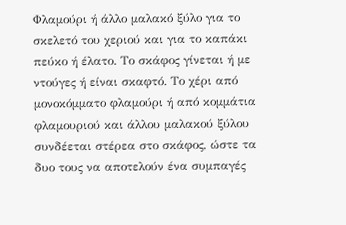Φλαμούρι ή άλλο μαλακό ξύλο για το σκελετό του χεριού και για το καπάκι πεύκο ή έλατο. Το σκάφος γίνεται ή με ντούγες ή είναι σκαφτό. Το χέρι από μονοκόμματο φλαμούρι ή από κομμάτια φλαμουριού και άλλου μαλακού ξύλου συνδέεται στέρεα στο σκάφος, ώστε τα δυο τους να αποτελούν ένα συμπαγές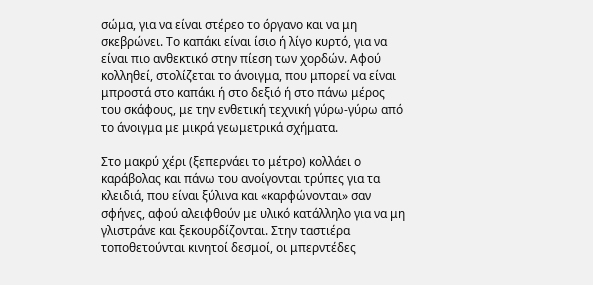σώμα, για να είναι στέρεο το όργανο και να μη σκεβρώνει. Το καπάκι είναι ίσιο ή λίγο κυρτό, για να είναι πιο ανθεκτικό στην πίεση των χορδών. Αφού κολληθεί, στολίζεται το άνοιγμα, που μπορεί να είναι μπροστά στο καπάκι ή στο δεξιό ή στο πάνω μέρος του σκάφους, με την ενθετική τεχνική γύρω-γύρω από το άνοιγμα με μικρά γεωμετρικά σχήματα.

Στο μακρύ χέρι (ξεπερνάει το μέτρο) κολλάει ο καράβολας και πάνω του ανοίγονται τρύπες για τα κλειδιά, που είναι ξύλινα και «καρφώνονται» σαν σφήνες, αφού αλειφθούν με υλικό κατάλληλο για να μη γλιστράνε και ξεκουρδίζονται. Στην ταστιέρα τοποθετούνται κινητοί δεσμοί, οι μπερντέδες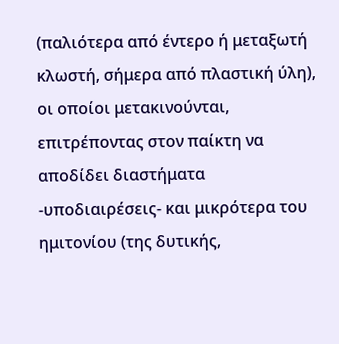(παλιότερα από έντερο ή μεταξωτή κλωστή, σήμερα από πλαστική ύλη), οι οποίοι μετακινούνται, επιτρέποντας στον παίκτη να αποδίδει διαστήματα -υποδιαιρέσεις- και μικρότερα του ημιτονίου (της δυτικής,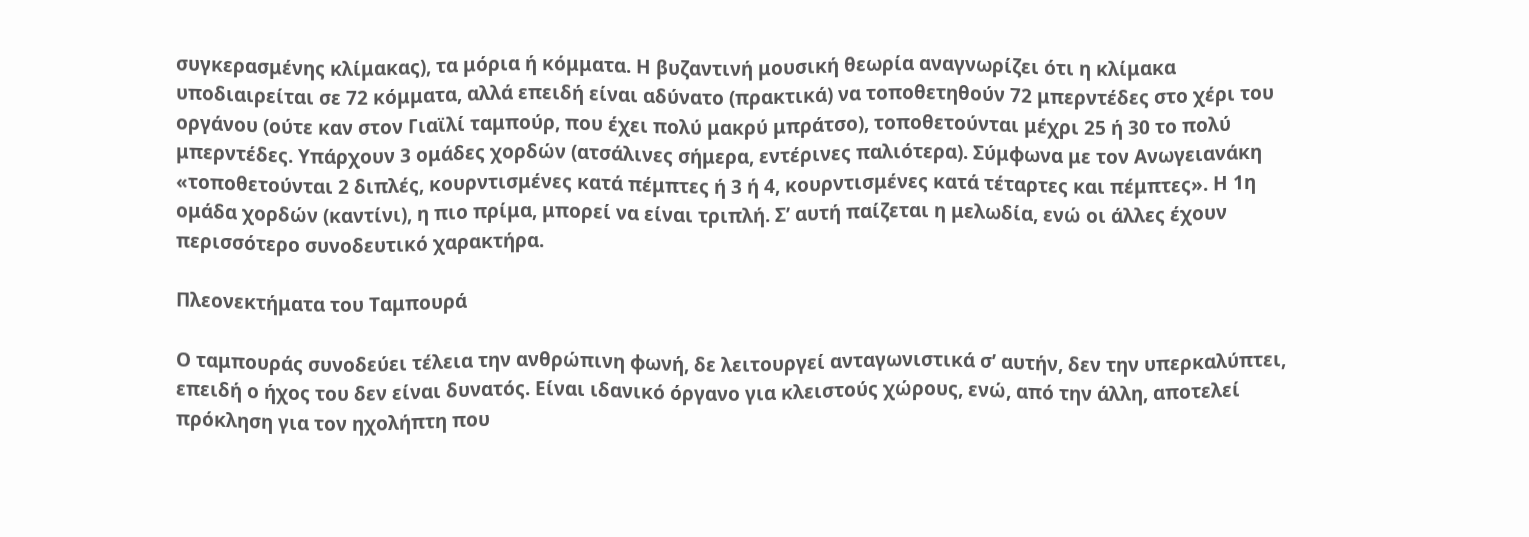συγκερασμένης κλίμακας), τα μόρια ή κόμματα. Η βυζαντινή μουσική θεωρία αναγνωρίζει ότι η κλίμακα υποδιαιρείται σε 72 κόμματα, αλλά επειδή είναι αδύνατο (πρακτικά) να τοποθετηθούν 72 μπερντέδες στο χέρι του οργάνου (ούτε καν στον Γιαϊλί ταμπούρ, που έχει πολύ μακρύ μπράτσο), τοποθετούνται μέχρι 25 ή 30 το πολύ μπερντέδες. Υπάρχουν 3 ομάδες χορδών (ατσάλινες σήμερα, εντέρινες παλιότερα). Σύμφωνα με τον Ανωγειανάκη «τοποθετούνται 2 διπλές, κουρντισμένες κατά πέμπτες ή 3 ή 4, κουρντισμένες κατά τέταρτες και πέμπτες». Η 1η ομάδα χορδών (καντίνι), η πιο πρίμα, μπορεί να είναι τριπλή. Σ’ αυτή παίζεται η μελωδία, ενώ οι άλλες έχουν περισσότερο συνοδευτικό χαρακτήρα.

Πλεονεκτήματα του Ταμπουρά

Ο ταμπουράς συνοδεύει τέλεια την ανθρώπινη φωνή, δε λειτουργεί ανταγωνιστικά σ’ αυτήν, δεν την υπερκαλύπτει, επειδή ο ήχος του δεν είναι δυνατός. Είναι ιδανικό όργανο για κλειστούς χώρους, ενώ, από την άλλη, αποτελεί πρόκληση για τον ηχολήπτη που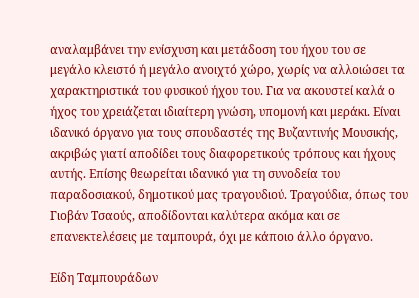αναλαμβάνει την ενίσχυση και μετάδοση του ήχου του σε μεγάλο κλειστό ή μεγάλο ανοιχτό χώρο, χωρίς να αλλοιώσει τα χαρακτηριστικά του φυσικού ήχου του. Για να ακουστεί καλά ο ήχος του χρειάζεται ιδιαίτερη γνώση, υπομονή και μεράκι. Είναι ιδανικό όργανο για τους σπουδαστές της Βυζαντινής Μουσικής, ακριβώς γιατί αποδίδει τους διαφορετικούς τρόπους και ήχους αυτής. Επίσης θεωρείται ιδανικό για τη συνοδεία του παραδοσιακού, δημοτικού μας τραγουδιού. Τραγούδια, όπως του Γιοβάν Τσαούς, αποδίδονται καλύτερα ακόμα και σε επανεκτελέσεις με ταμπουρά, όχι με κάποιο άλλο όργανο.

Είδη Ταμπουράδων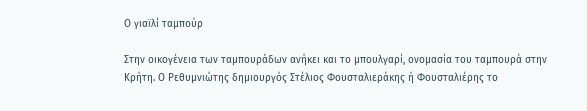Ο γιαϊλί ταμπούρ

Στην oικογένεια των ταμπουράδων ανήκει και το μπουλγαρί, ονομασία του ταμπουρά στην Κρήτη. Ο Ρεθυμνιώτης δημιουργός Στέλιος Φουσταλιεράκης ή Φουσταλιέρης το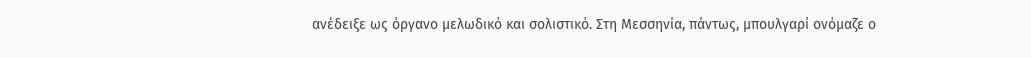ανέδειξε ως όργανο μελωδικό και σολιστικό. Στη Μεσσηνία, πάντως, μπουλγαρί ονόμαζε ο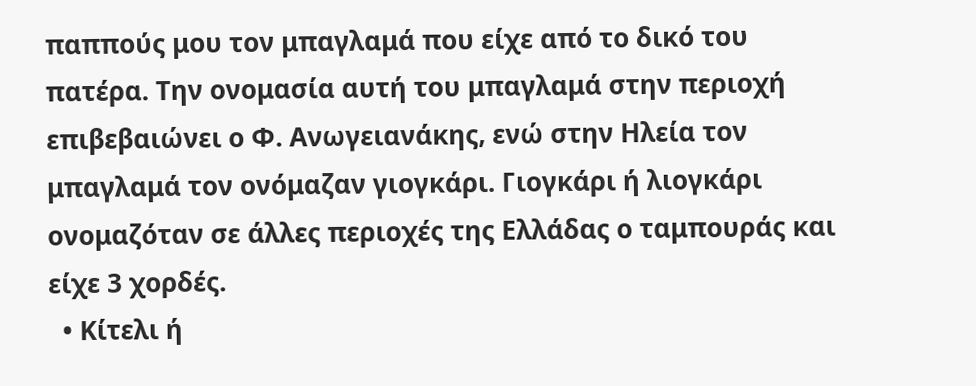παππούς μου τον μπαγλαμά που είχε από το δικό του πατέρα. Την ονομασία αυτή του μπαγλαμά στην περιοχή επιβεβαιώνει ο Φ. Ανωγειανάκης, ενώ στην Ηλεία τον μπαγλαμά τον ονόμαζαν γιογκάρι. Γιογκάρι ή λιογκάρι ονομαζόταν σε άλλες περιοχές της Ελλάδας ο ταμπουράς και είχε 3 χορδές.
  • Κίτελι ή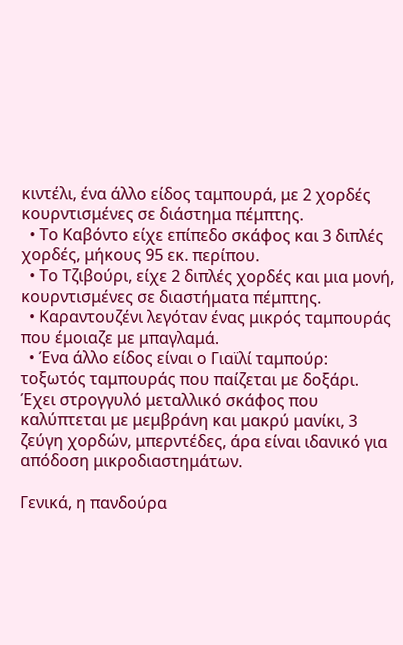κιντέλι, ένα άλλο είδος ταμπουρά, με 2 χορδές κουρντισμένες σε διάστημα πέμπτης.
  • Το Kαβόντο είχε επίπεδο σκάφος και 3 διπλές χορδές, μήκους 95 εκ. περίπου.
  • Το Τζιβούρι, είχε 2 διπλές χορδές και μια μονή, κουρντισμένες σε διαστήματα πέμπτης.
  • Καραντουζένι λεγόταν ένας μικρός ταμπουράς που έμοιαζε με μπαγλαμά.
  • Ένα άλλο είδος είναι ο Γιαϊλί ταμπούρ: τοξωτός ταμπουράς που παίζεται με δοξάρι. Έχει στρογγυλό μεταλλικό σκάφος που καλύπτεται με μεμβράνη και μακρύ μανίκι, 3 ζεύγη χορδών, μπερντέδες, άρα είναι ιδανικό για απόδοση μικροδιαστημάτων.

Γενικά, η πανδούρα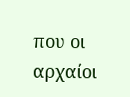που οι αρχαίοι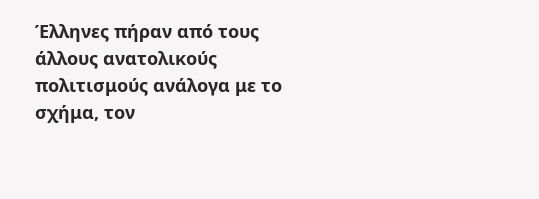Έλληνες πήραν από τους άλλους ανατολικούς πολιτισμούς ανάλογα με το σχήμα, τον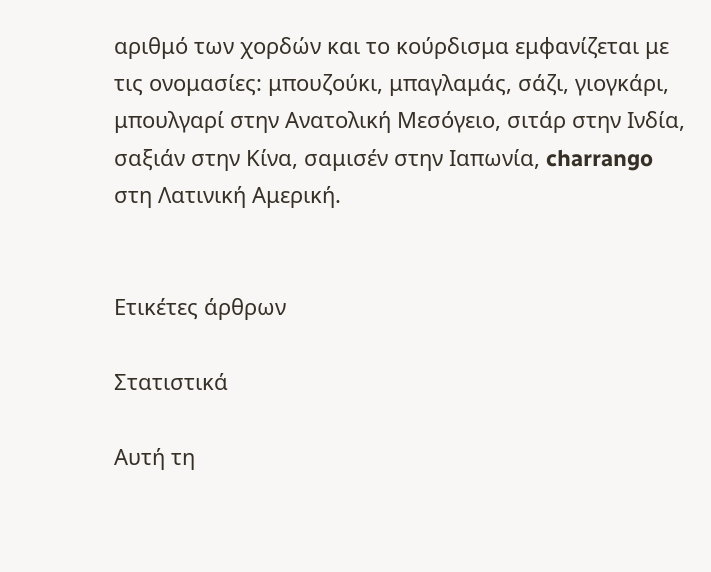αριθμό των χορδών και το κούρδισμα εμφανίζεται με τις ονομασίες: μπουζούκι, μπαγλαμάς, σάζι, γιογκάρι, μπουλγαρί στην Ανατολική Μεσόγειο, σιτάρ στην Ινδία, σαξιάν στην Κίνα, σαμισέν στην Ιαπωνία, charrango στη Λατινική Αμερική.


Ετικέτες άρθρων

Στατιστικά

Αυτή τη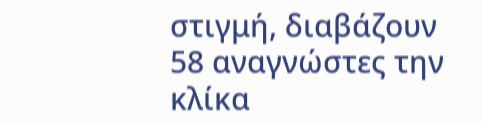στιγμή, διαβάζουν 58 αναγνώστες την κλίκα